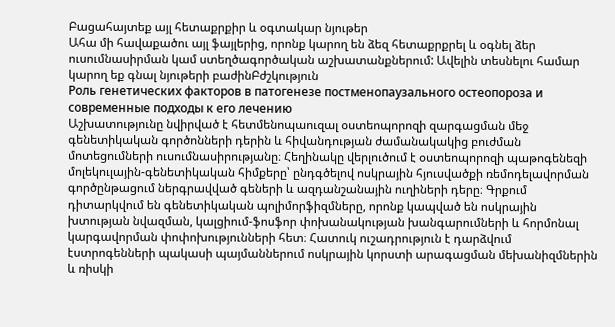Բացահայտեք այլ հետաքրքիր և օգտակար նյութեր
Ահա մի հավաքածու այլ ֆայլերից, որոնք կարող են ձեզ հետաքրքրել և օգնել ձեր ուսումնասիրման կամ ստեղծագործական աշխատանքներում: Ավելին տեսնելու համար կարող եք գնալ նյութերի բաժինԲժշկություն
Роль генетических факторов в патогенезе постменопаузального остеопороза и современные подходы к его лечению
Աշխատությունը նվիրված է հետմենոպաուզալ օստեոպորոզի զարգացման մեջ գենետիկական գործոնների դերին և հիվանդության ժամանակակից բուժման մոտեցումների ուսումնասիրությանը։ Հեղինակը վերլուծում է օստեոպորոզի պաթոգենեզի մոլեկուլային-գենետիկական հիմքերը՝ ընդգծելով ոսկրային հյուսվածքի ռեմոդելավորման գործընթացում ներգրավված գեների և ազդանշանային ուղիների դերը։ Գրքում դիտարկվում են գենետիկական պոլիմորֆիզմները, որոնք կապված են ոսկրային խտության նվազման, կալցիում-ֆոսֆոր փոխանակության խանգարումների և հորմոնալ կարգավորման փոփոխությունների հետ։ Հատուկ ուշադրություն է դարձվում էստրոգենների պակասի պայմաններում ոսկրային կորստի արագացման մեխանիզմներին և ռիսկի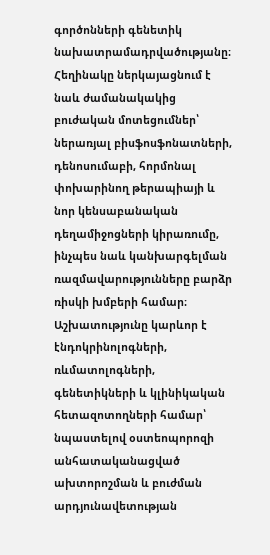գործոնների գենետիկ նախատրամադրվածությանը։ Հեղինակը ներկայացնում է նաև ժամանակակից բուժական մոտեցումներ՝ ներառյալ բիսֆոսֆոնատների, դենոսումաբի, հորմոնալ փոխարինող թերապիայի և նոր կենսաբանական դեղամիջոցների կիրառումը, ինչպես նաև կանխարգելման ռազմավարությունները բարձր ռիսկի խմբերի համար։ Աշխատությունը կարևոր է էնդոկրինոլոգների, ռևմատոլոգների, գենետիկների և կլինիկական հետազոտողների համար՝ նպաստելով օստեոպորոզի անհատականացված ախտորոշման և բուժման արդյունավետության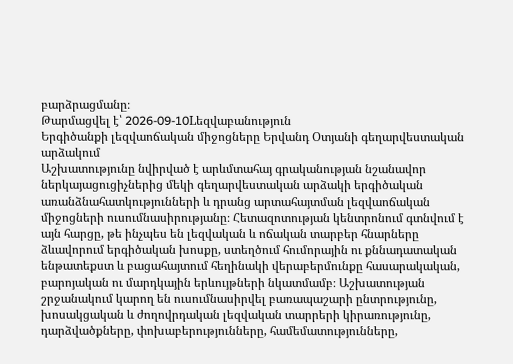բարձրացմանը։
Թարմացվել է՝ 2026-09-10Lեզվաբանություն
Երգիծանքի լեզվաոճական միջոցները Երվանդ Օտյանի գեղարվեստական արձակում
Աշխատությունը նվիրված է արևմտահայ գրականության նշանավոր ներկայացուցիչներից մեկի գեղարվեստական արձակի երգիծական առանձնահատկությունների և դրանց արտահայտման լեզվաոճական միջոցների ուսումնասիրությանը։ Հետազոտության կենտրոնում գտնվում է այն հարցը, թե ինչպես են լեզվական և ոճական տարբեր հնարները ձևավորում երգիծական խոսքը, ստեղծում հումորային ու քննադատական ենթատեքստ և բացահայտում հեղինակի վերաբերմունքը հասարակական, բարոյական ու մարդկային երևույթների նկատմամբ։ Աշխատության շրջանակում կարող են ուսումնասիրվել բառապաշարի ընտրությունը, խոսակցական և ժողովրդական լեզվական տարրերի կիրառությունը, դարձվածքները, փոխաբերությունները, համեմատությունները,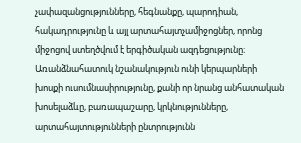չափազանցությունները, հեգնանքը, պարոդիան, հակադրությունը և այլ արտահայտչամիջոցներ, որոնց միջոցով ստեղծվում է երգիծական ազդեցությունը։ Առանձնահատուկ նշանակություն ունի կերպարների խոսքի ուսումնասիրությունը, քանի որ նրանց անհատական խոսելաձևը, բառապաշարը, կրկնությունները, արտահայտությունների ընտրությունն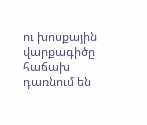ու խոսքային վարքագիծը հաճախ դառնում են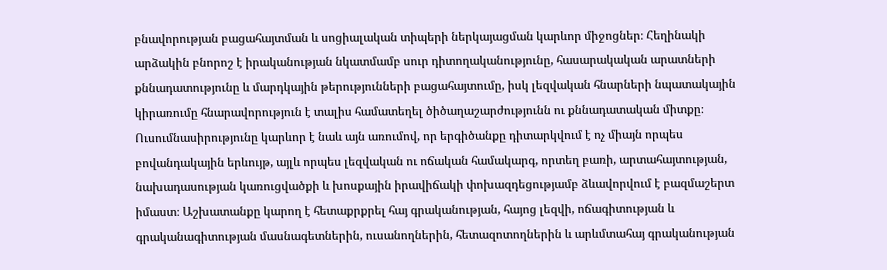բնավորության բացահայտման և սոցիալական տիպերի ներկայացման կարևոր միջոցներ։ Հեղինակի արձակին բնորոշ է իրականության նկատմամբ սուր դիտողականությունը, հասարակական արատների քննադատությունը և մարդկային թերությունների բացահայտումը, իսկ լեզվական հնարների նպատակային կիրառումը հնարավորություն է տալիս համատեղել ծիծաղաշարժությունն ու քննադատական միտքը։ Ուսումնասիրությունը կարևոր է նաև այն առումով, որ երգիծանքը դիտարկվում է ոչ միայն որպես բովանդակային երևույթ, այլև որպես լեզվական ու ոճական համակարգ, որտեղ բառի, արտահայտության, նախադասության կառուցվածքի և խոսքային իրավիճակի փոխազդեցությամբ ձևավորվում է բազմաշերտ իմաստ։ Աշխատանքը կարող է հետաքրքրել հայ գրականության, հայոց լեզվի, ոճագիտության և գրականագիտության մասնագետներին, ուսանողներին, հետազոտողներին և արևմտահայ գրականության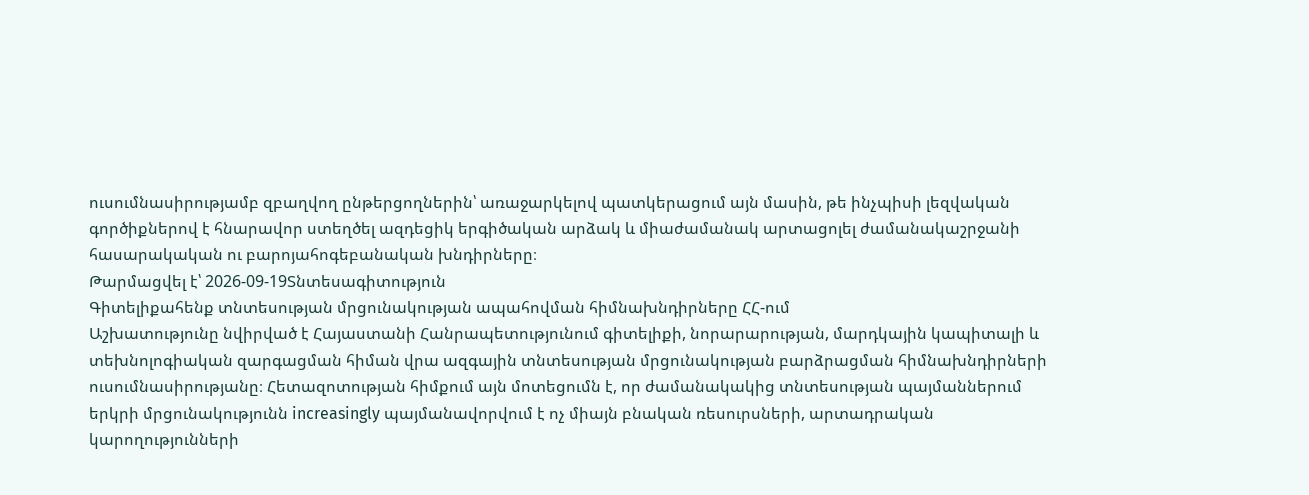ուսումնասիրությամբ զբաղվող ընթերցողներին՝ առաջարկելով պատկերացում այն մասին, թե ինչպիսի լեզվական գործիքներով է հնարավոր ստեղծել ազդեցիկ երգիծական արձակ և միաժամանակ արտացոլել ժամանակաշրջանի հասարակական ու բարոյահոգեբանական խնդիրները։
Թարմացվել է՝ 2026-09-19Տնտեսագիտություն
Գիտելիքահենք տնտեսության մրցունակության ապահովման հիմնախնդիրները ՀՀ-ում
Աշխատությունը նվիրված է Հայաստանի Հանրապետությունում գիտելիքի, նորարարության, մարդկային կապիտալի և տեխնոլոգիական զարգացման հիման վրա ազգային տնտեսության մրցունակության բարձրացման հիմնախնդիրների ուսումնասիրությանը։ Հետազոտության հիմքում այն մոտեցումն է, որ ժամանակակից տնտեսության պայմաններում երկրի մրցունակությունն increasingly պայմանավորվում է ոչ միայն բնական ռեսուրսների, արտադրական կարողությունների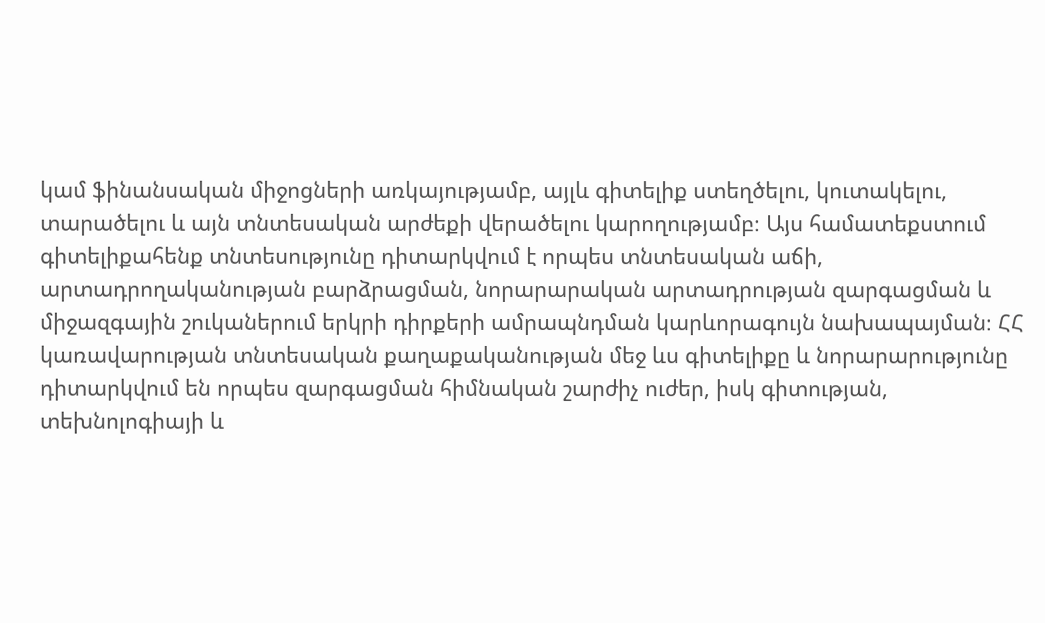կամ ֆինանսական միջոցների առկայությամբ, այլև գիտելիք ստեղծելու, կուտակելու, տարածելու և այն տնտեսական արժեքի վերածելու կարողությամբ։ Այս համատեքստում գիտելիքահենք տնտեսությունը դիտարկվում է որպես տնտեսական աճի, արտադրողականության բարձրացման, նորարարական արտադրության զարգացման և միջազգային շուկաներում երկրի դիրքերի ամրապնդման կարևորագույն նախապայման։ ՀՀ կառավարության տնտեսական քաղաքականության մեջ ևս գիտելիքը և նորարարությունը դիտարկվում են որպես զարգացման հիմնական շարժիչ ուժեր, իսկ գիտության, տեխնոլոգիայի և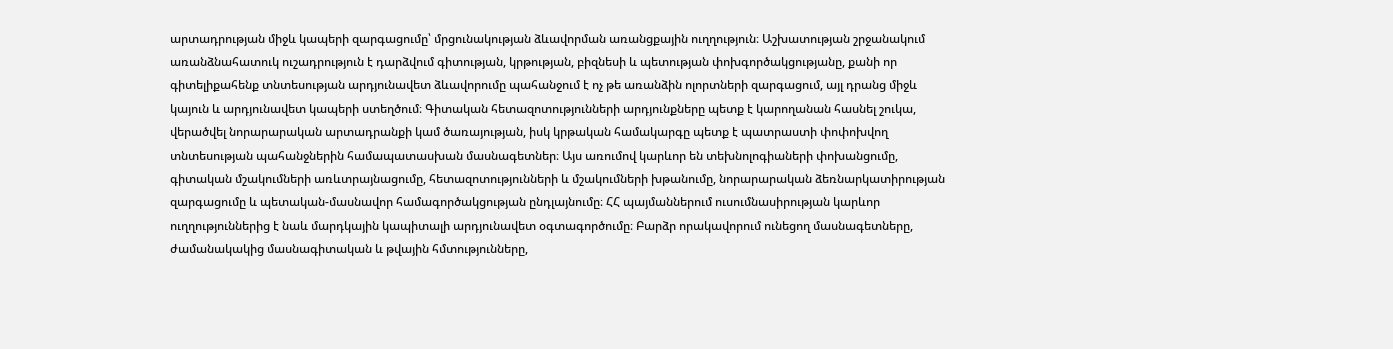արտադրության միջև կապերի զարգացումը՝ մրցունակության ձևավորման առանցքային ուղղություն։ Աշխատության շրջանակում առանձնահատուկ ուշադրություն է դարձվում գիտության, կրթության, բիզնեսի և պետության փոխգործակցությանը, քանի որ գիտելիքահենք տնտեսության արդյունավետ ձևավորումը պահանջում է ոչ թե առանձին ոլորտների զարգացում, այլ դրանց միջև կայուն և արդյունավետ կապերի ստեղծում։ Գիտական հետազոտությունների արդյունքները պետք է կարողանան հասնել շուկա, վերածվել նորարարական արտադրանքի կամ ծառայության, իսկ կրթական համակարգը պետք է պատրաստի փոփոխվող տնտեսության պահանջներին համապատասխան մասնագետներ։ Այս առումով կարևոր են տեխնոլոգիաների փոխանցումը, գիտական մշակումների առևտրայնացումը, հետազոտությունների և մշակումների խթանումը, նորարարական ձեռնարկատիրության զարգացումը և պետական-մասնավոր համագործակցության ընդլայնումը։ ՀՀ պայմաններում ուսումնասիրության կարևոր ուղղություններից է նաև մարդկային կապիտալի արդյունավետ օգտագործումը։ Բարձր որակավորում ունեցող մասնագետները, ժամանակակից մասնագիտական և թվային հմտությունները,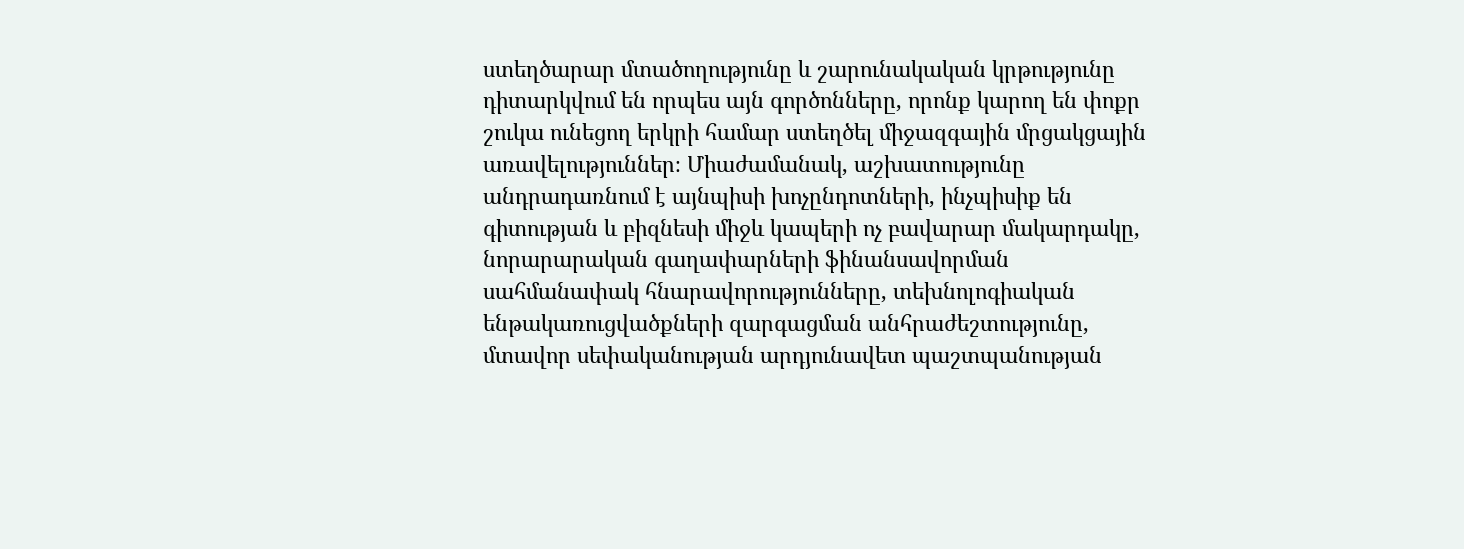ստեղծարար մտածողությունը և շարունակական կրթությունը դիտարկվում են որպես այն գործոնները, որոնք կարող են փոքր շուկա ունեցող երկրի համար ստեղծել միջազգային մրցակցային առավելություններ։ Միաժամանակ, աշխատությունը անդրադառնում է այնպիսի խոչընդոտների, ինչպիսիք են գիտության և բիզնեսի միջև կապերի ոչ բավարար մակարդակը, նորարարական գաղափարների ֆինանսավորման սահմանափակ հնարավորությունները, տեխնոլոգիական ենթակառուցվածքների զարգացման անհրաժեշտությունը, մտավոր սեփականության արդյունավետ պաշտպանության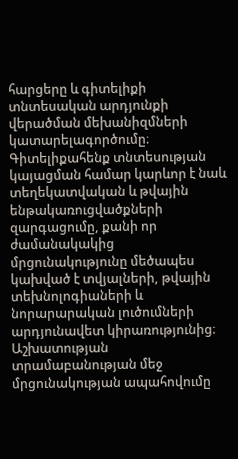հարցերը և գիտելիքի տնտեսական արդյունքի վերածման մեխանիզմների կատարելագործումը։ Գիտելիքահենք տնտեսության կայացման համար կարևոր է նաև տեղեկատվական և թվային ենթակառուցվածքների զարգացումը, քանի որ ժամանակակից մրցունակությունը մեծապես կախված է տվյալների, թվային տեխնոլոգիաների և նորարարական լուծումների արդյունավետ կիրառությունից։ Աշխատության տրամաբանության մեջ մրցունակության ապահովումը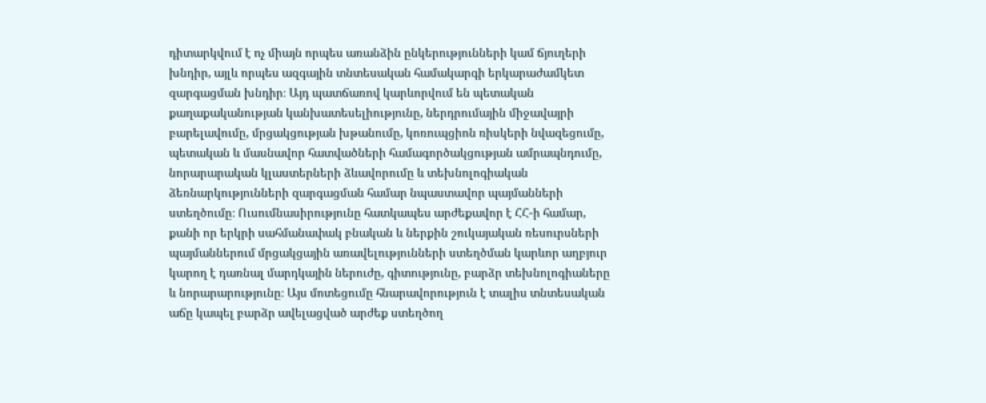դիտարկվում է ոչ միայն որպես առանձին ընկերությունների կամ ճյուղերի խնդիր, այլև որպես ազգային տնտեսական համակարգի երկարաժամկետ զարգացման խնդիր։ Այդ պատճառով կարևորվում են պետական քաղաքականության կանխատեսելիությունը, ներդրումային միջավայրի բարելավումը, մրցակցության խթանումը, կոռուպցիոն ռիսկերի նվազեցումը, պետական և մասնավոր հատվածների համագործակցության ամրապնդումը, նորարարական կլաստերների ձևավորումը և տեխնոլոգիական ձեռնարկությունների զարգացման համար նպաստավոր պայմանների ստեղծումը։ Ուսումնասիրությունը հատկապես արժեքավոր է ՀՀ-ի համար, քանի որ երկրի սահմանափակ բնական և ներքին շուկայական ռեսուրսների պայմաններում մրցակցային առավելությունների ստեղծման կարևոր աղբյուր կարող է դառնալ մարդկային ներուժը, գիտությունը, բարձր տեխնոլոգիաները և նորարարությունը։ Այս մոտեցումը հնարավորություն է տալիս տնտեսական աճը կապել բարձր ավելացված արժեք ստեղծող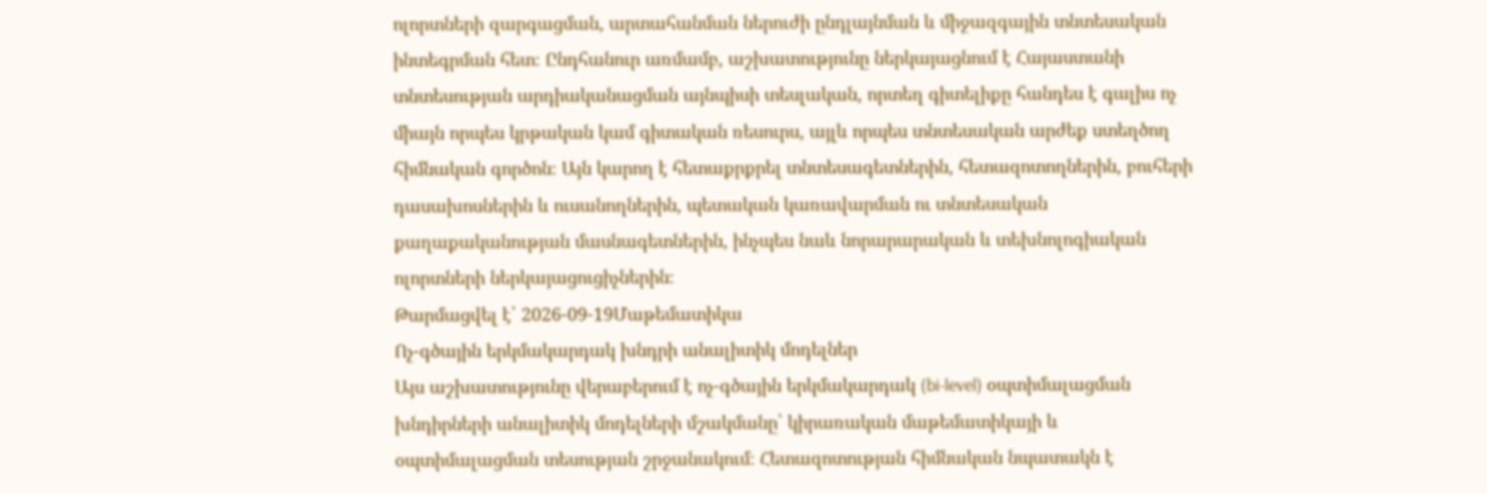ոլորտների զարգացման, արտահանման ներուժի ընդլայնման և միջազգային տնտեսական ինտեգրման հետ։ Ընդհանուր առմամբ, աշխատությունը ներկայացնում է Հայաստանի տնտեսության արդիականացման այնպիսի տեսլական, որտեղ գիտելիքը հանդես է գալիս ոչ միայն որպես կրթական կամ գիտական ռեսուրս, այլև որպես տնտեսական արժեք ստեղծող հիմնական գործոն։ Այն կարող է հետաքրքրել տնտեսագետներին, հետազոտողներին, բուհերի դասախոսներին և ուսանողներին, պետական կառավարման ու տնտեսական քաղաքականության մասնագետներին, ինչպես նաև նորարարական և տեխնոլոգիական ոլորտների ներկայացուցիչներին։
Թարմացվել է՝ 2026-09-19Մաթեմատիկա
Ոչ-գծային երկմակարդակ խնդրի անալիտիկ մոդելներ
Այս աշխատությունը վերաբերում է ոչ-գծային երկմակարդակ (bi-level) օպտիմալացման խնդիրների անալիտիկ մոդելների մշակմանը՝ կիրառական մաթեմատիկայի և օպտիմալացման տեսության շրջանակում։ Հետազոտության հիմնական նպատակն է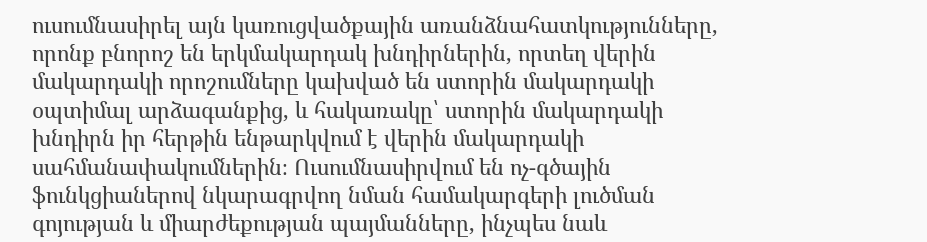ուսումնասիրել այն կառուցվածքային առանձնահատկությունները, որոնք բնորոշ են երկմակարդակ խնդիրներին, որտեղ վերին մակարդակի որոշումները կախված են ստորին մակարդակի օպտիմալ արձագանքից, և հակառակը՝ ստորին մակարդակի խնդիրն իր հերթին ենթարկվում է վերին մակարդակի սահմանափակումներին։ Ուսումնասիրվում են ոչ-գծային ֆունկցիաներով նկարագրվող նման համակարգերի լուծման գոյության և միարժեքության պայմանները, ինչպես նաև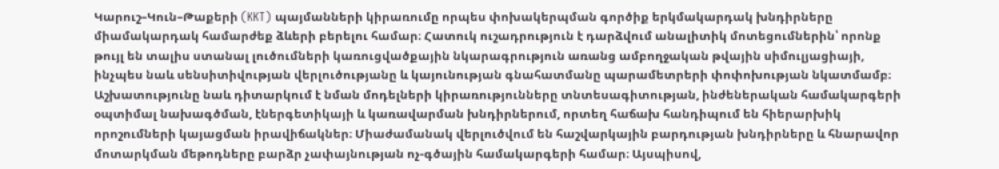Կարուշ–Կուն–Թաքերի (KKT) պայմանների կիրառումը որպես փոխակերպման գործիք երկմակարդակ խնդիրները միամակարդակ համարժեք ձևերի բերելու համար։ Հատուկ ուշադրություն է դարձվում անալիտիկ մոտեցումներին՝ որոնք թույլ են տալիս ստանալ լուծումների կառուցվածքային նկարագրություն առանց ամբողջական թվային սիմուլյացիայի, ինչպես նաև սենսիտիվության վերլուծությանը և կայունության գնահատմանը պարամետրերի փոփոխության նկատմամբ։ Աշխատությունը նաև դիտարկում է նման մոդելների կիրառությունները տնտեսագիտության, ինժեներական համակարգերի օպտիմալ նախագծման, էներգետիկայի և կառավարման խնդիրներում, որտեղ հաճախ հանդիպում են հիերարխիկ որոշումների կայացման իրավիճակներ։ Միաժամանակ վերլուծվում են հաշվարկային բարդության խնդիրները և հնարավոր մոտարկման մեթոդները բարձր չափայնության ոչ-գծային համակարգերի համար։ Այսպիսով,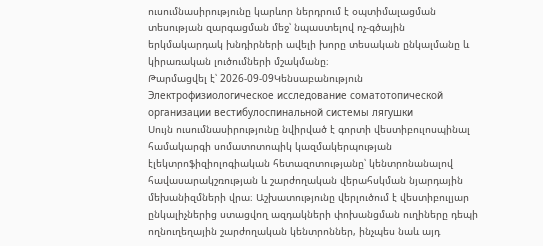ուսումնասիրությունը կարևոր ներդրում է օպտիմալացման տեսության զարգացման մեջ՝ նպաստելով ոչ-գծային երկմակարդակ խնդիրների ավելի խորը տեսական ընկալմանը և կիրառական լուծումների մշակմանը։
Թարմացվել է՝ 2026-09-09Կենսաբանություն
Электрофизиологическое исследование соматотопической организации вестибулоспинальной системы лягушки
Սույն ուսումնասիրությունը նվիրված է գորտի վեստիբուլոսպինալ համակարգի սոմատոտոպիկ կազմակերպության էլեկտրոֆիզիոլոգիական հետազոտությանը՝ կենտրոնանալով հավասարակշռության և շարժողական վերահսկման նյարդային մեխանիզմների վրա։ Աշխատությունը վերլուծում է վեստիբուլյար ընկալիչներից ստացվող ազդակների փոխանցման ուղիները դեպի ողնուղեղային շարժողական կենտրոններ, ինչպես նաև այդ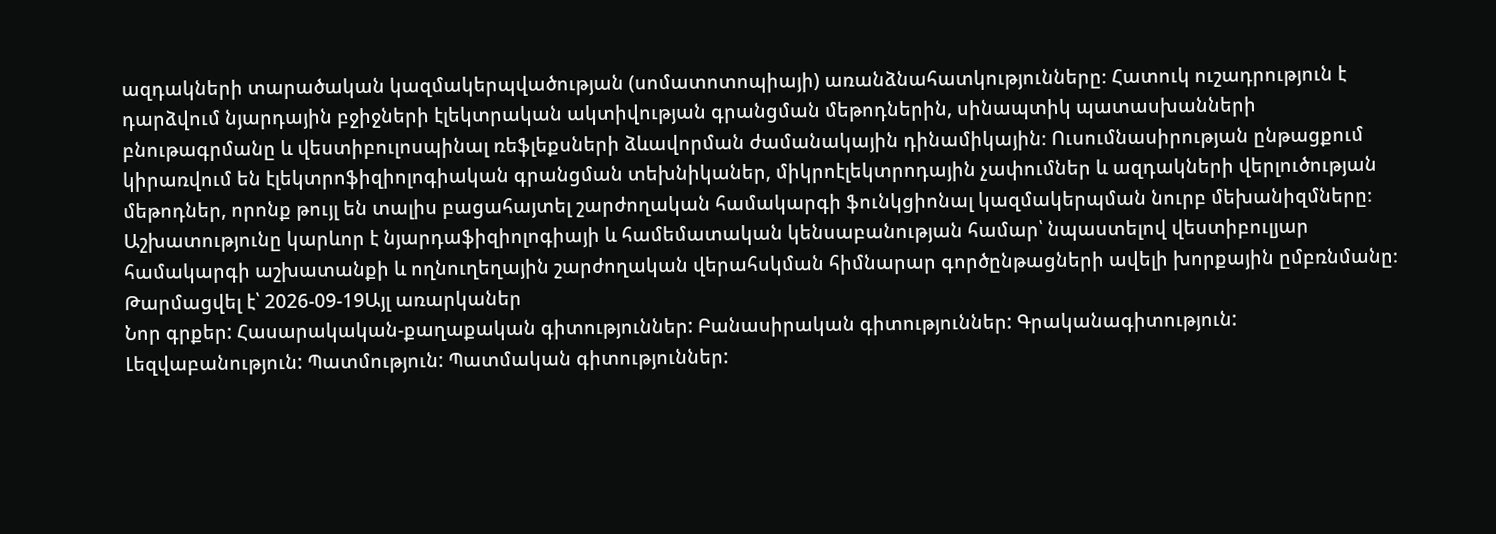ազդակների տարածական կազմակերպվածության (սոմատոտոպիայի) առանձնահատկությունները։ Հատուկ ուշադրություն է դարձվում նյարդային բջիջների էլեկտրական ակտիվության գրանցման մեթոդներին, սինապտիկ պատասխանների բնութագրմանը և վեստիբուլոսպինալ ռեֆլեքսների ձևավորման ժամանակային դինամիկային։ Ուսումնասիրության ընթացքում կիրառվում են էլեկտրոֆիզիոլոգիական գրանցման տեխնիկաներ, միկրոէլեկտրոդային չափումներ և ազդակների վերլուծության մեթոդներ, որոնք թույլ են տալիս բացահայտել շարժողական համակարգի ֆունկցիոնալ կազմակերպման նուրբ մեխանիզմները։ Աշխատությունը կարևոր է նյարդաֆիզիոլոգիայի և համեմատական կենսաբանության համար՝ նպաստելով վեստիբուլյար համակարգի աշխատանքի և ողնուղեղային շարժողական վերահսկման հիմնարար գործընթացների ավելի խորքային ըմբռնմանը։
Թարմացվել է՝ 2026-09-19Այլ առարկաներ
Նոր գրքեր: Հասարակական-քաղաքական գիտություններ: Բանասիրական գիտություններ: Գրականագիտություն: Լեզվաբանություն: Պատմություն: Պատմական գիտություններ: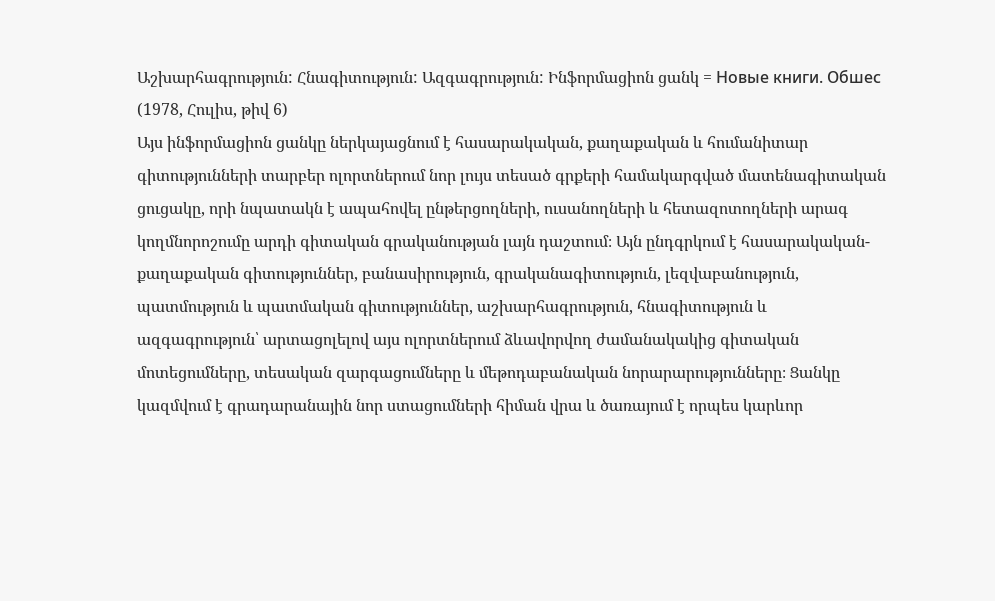Աշխարհագրություն: Հնագիտություն: Ազգագրություն: Ինֆորմացիոն ցանկ = Новые книги. Обшес (1978, Հուլիս, թիվ 6)
Այս ինֆորմացիոն ցանկը ներկայացնում է հասարակական, քաղաքական և հումանիտար գիտությունների տարբեր ոլորտներում նոր լույս տեսած գրքերի համակարգված մատենագիտական ցուցակը, որի նպատակն է ապահովել ընթերցողների, ուսանողների և հետազոտողների արագ կողմնորոշումը արդի գիտական գրականության լայն դաշտում։ Այն ընդգրկում է հասարակական-քաղաքական գիտություններ, բանասիրություն, գրականագիտություն, լեզվաբանություն, պատմություն և պատմական գիտություններ, աշխարհագրություն, հնագիտություն և ազգագրություն՝ արտացոլելով այս ոլորտներում ձևավորվող ժամանակակից գիտական մոտեցումները, տեսական զարգացումները և մեթոդաբանական նորարարությունները։ Ցանկը կազմվում է գրադարանային նոր ստացումների հիման վրա և ծառայում է որպես կարևոր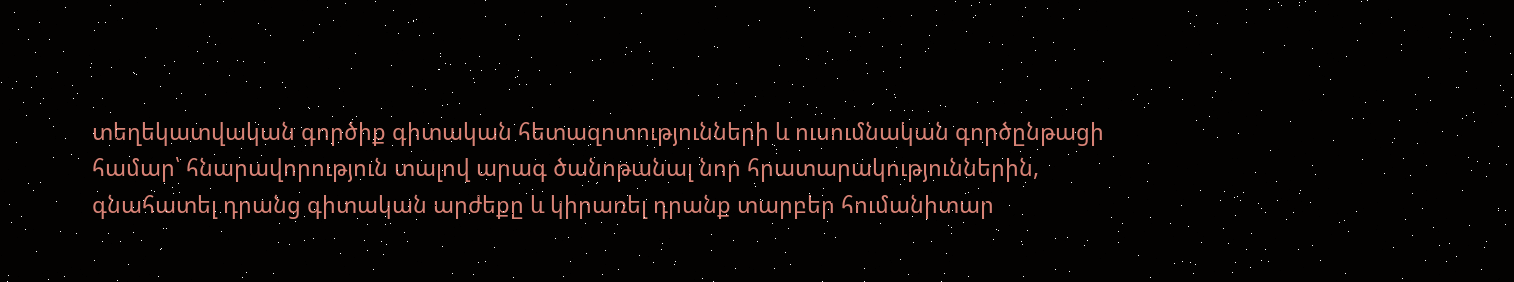տեղեկատվական գործիք գիտական հետազոտությունների և ուսումնական գործընթացի համար՝ հնարավորություն տալով արագ ծանոթանալ նոր հրատարակություններին, գնահատել դրանց գիտական արժեքը և կիրառել դրանք տարբեր հումանիտար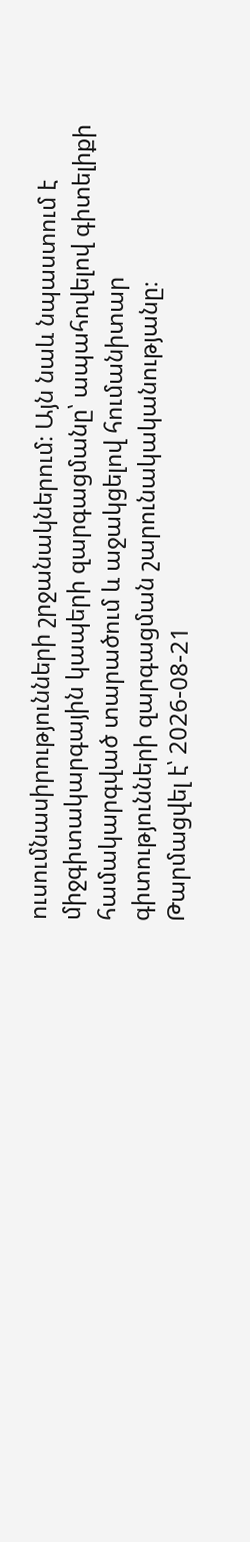ուսումնասիրությունների շրջանակներում։ Այն նաև նպաստում է միջգիտակարգային կապերի զարգացմանը՝ ապահովելով գիտելիքի համակարգված տարածում և աջակցելով հումանիտար գիտությունների զարգացման շարունակականությանը։
Թարմացվել է՝ 2026-08-21